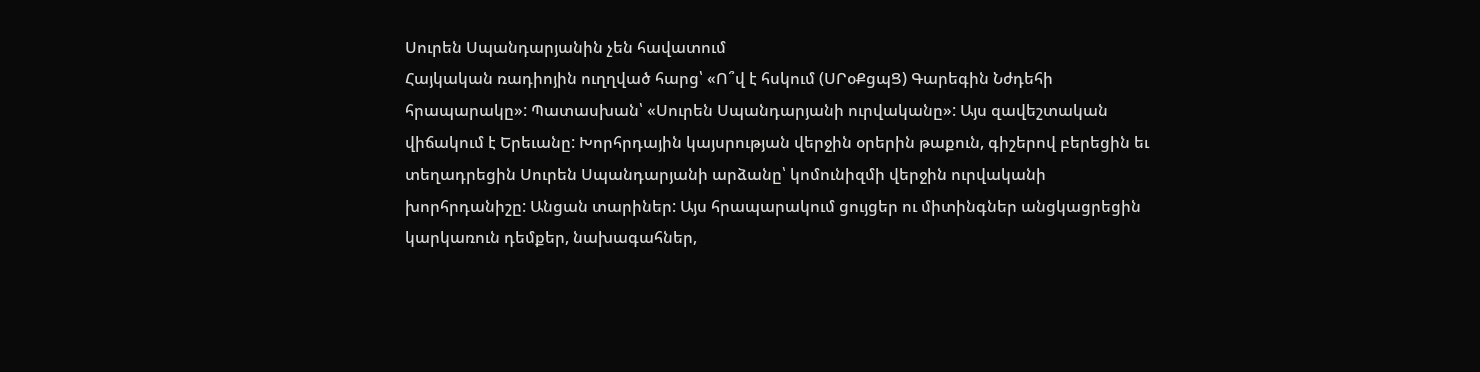Սուրեն Սպանդարյանին չեն հավատում
Հայկական ռադիոյին ուղղված հարց՝ «Ո՞վ է հսկում (ՍՐօՔցպՑ) Գարեգին Նժդեհի հրապարակը»: Պատասխան՝ «Սուրեն Սպանդարյանի ուրվականը»: Այս զավեշտական վիճակում է Երեւանը: Խորհրդային կայսրության վերջին օրերին թաքուն, գիշերով բերեցին եւ տեղադրեցին Սուրեն Սպանդարյանի արձանը՝ կոմունիզմի վերջին ուրվականի խորհրդանիշը: Անցան տարիներ: Այս հրապարակում ցույցեր ու միտինգներ անցկացրեցին կարկառուն դեմքեր, նախագահներ,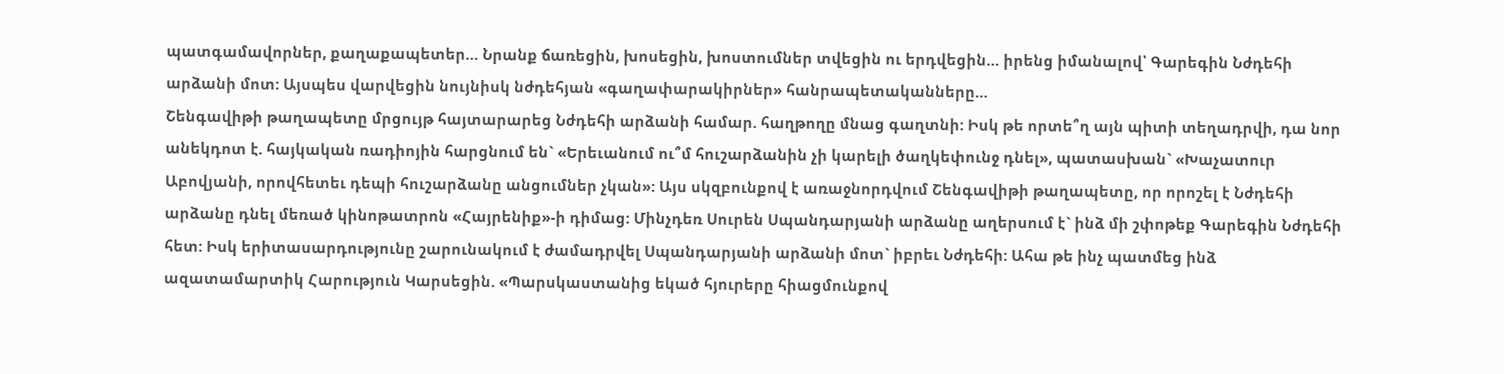պատգամավորներ, քաղաքապետեր… Նրանք ճառեցին, խոսեցին, խոստումներ տվեցին ու երդվեցին… իրենց իմանալով՝ Գարեգին Նժդեհի արձանի մոտ: Այսպես վարվեցին նույնիսկ նժդեհյան «գաղափարակիրներ» հանրապետականները…
Շենգավիթի թաղապետը մրցույթ հայտարարեց Նժդեհի արձանի համար. հաղթողը մնաց գաղտնի: Իսկ թե որտե՞ղ այն պիտի տեղադրվի, դա նոր անեկդոտ է. հայկական ռադիոյին հարցնում են` «Երեւանում ու՞մ հուշարձանին չի կարելի ծաղկեփունջ դնել», պատասխան` «Խաչատուր Աբովյանի, որովհետեւ դեպի հուշարձանը անցումներ չկան»: Այս սկզբունքով է առաջնորդվում Շենգավիթի թաղապետը, որ որոշել է Նժդեհի արձանը դնել մեռած կինոթատրոն «Հայրենիք»-ի դիմաց: Մինչդեռ Սուրեն Սպանդարյանի արձանը աղերսում է` ինձ մի շփոթեք Գարեգին Նժդեհի հետ: Իսկ երիտասարդությունը շարունակում է ժամադրվել Սպանդարյանի արձանի մոտ` իբրեւ Նժդեհի: Ահա թե ինչ պատմեց ինձ ազատամարտիկ Հարություն Կարսեցին. «Պարսկաստանից եկած հյուրերը հիացմունքով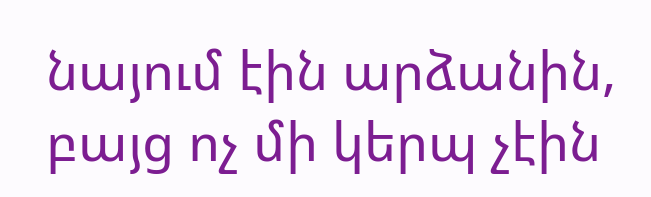նայում էին արձանին, բայց ոչ մի կերպ չէին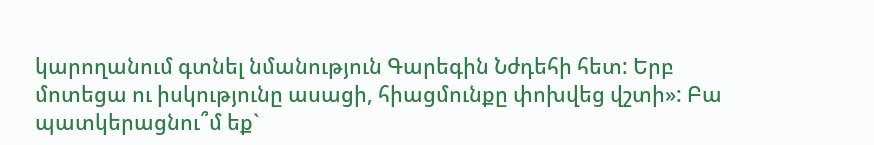կարողանում գտնել նմանություն Գարեգին Նժդեհի հետ: Երբ մոտեցա ու իսկությունը ասացի, հիացմունքը փոխվեց վշտի»: Բա պատկերացնու՞մ եք`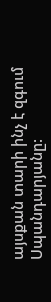այսքան տարի ինչ է զգում Սպանդարյանը: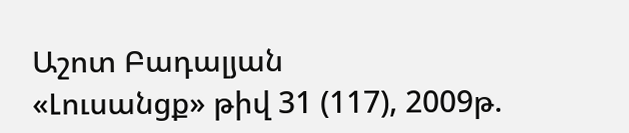Աշոտ Բադալյան
«Լուսանցք» թիվ 31 (117), 2009թ.